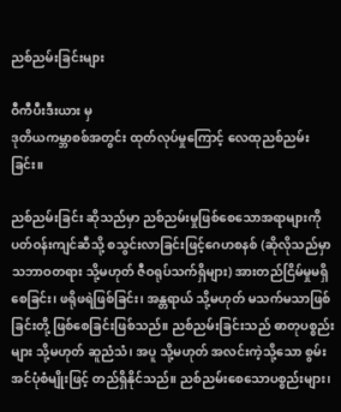ညစ်ညမ်းခြင်းများ

ဝီကီပီးဒီးယား မှ
ဒုတိယကမ္ဘာစစ်အတွင်း ထုတ်လုပ်မှုကြောင့် လေထုညစ်ညမ်းခြင်း။

ညစ်ညမ်းခြင်း ဆိုသည်မှာ ညစ်ညမ်းမှုဖြစ်စေသောအရာများကို ပတ်ဝန်းကျင်ဆီသို့ စသွင်းလာခြင်းဖြင့်ဂေဟစနစ် (ဆိုလိုသည်မှာ သဘာဝတရား သို့မဟုတ် ဇီဝရုပ်သက်ရှိများ) အားတည်ငြိမ်မှုမရှိစေခြင်း၊ ဖရိုဖရဲဖြစ်ခြင်း၊ အန္တရာယ် သို့မဟုတ် မသက်မသာဖြစ်ခြင်းတို့ ဖြစ်စေခြင်းဖြစ်သည်။ ညစ်ညမ်းခြင်းသည် ဓာတုပစ္စည်းများ သို့မဟုတ် ဆူညံသံ၊ အပူ သို့မဟုတ် အလင်းကဲ့သို့သော စွမ်းအင်ပုံစံမျိုးဖြင့် တည်ရှိနိုင်သည်။ ညစ်ညမ်းစေသောပစ္စည်းများ၊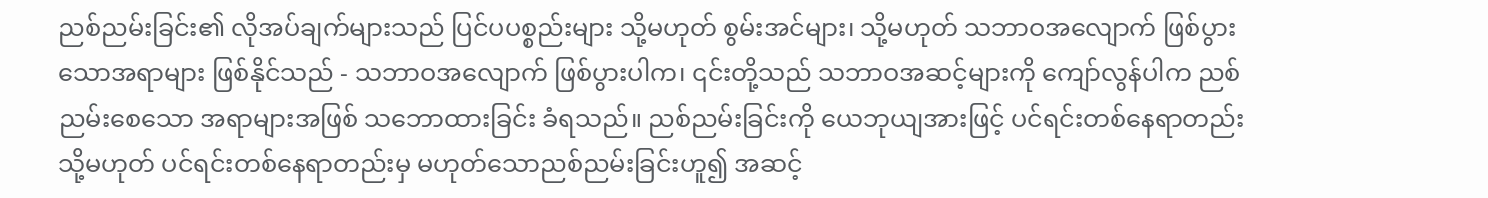ညစ်ညမ်းခြင်း၏ လိုအပ်ချက်များသည် ပြင်ပပစ္စည်းများ သို့မဟုတ် စွမ်းအင်များ၊ သို့မဟုတ် သဘာဝအလျောက် ဖြစ်ပွားသောအရာများ ဖြစ်နိုင်သည် - သဘာဝအလျောက် ဖြစ်ပွားပါက၊ ၎င်းတို့သည် သဘာဝအဆင့်များကို ကျော်လွန်ပါက ညစ်ညမ်းစေသော အရာများအဖြစ် သဘောထားခြင်း ခံရသည်။ ညစ်ညမ်းခြင်းကို ယေဘုယျအားဖြင့် ပင်ရင်းတစ်နေရာတည်း သို့မဟုတ် ပင်ရင်းတစ်နေရာတည်းမှ မဟုတ်သောညစ်ညမ်းခြင်းဟူ၍ အဆင့်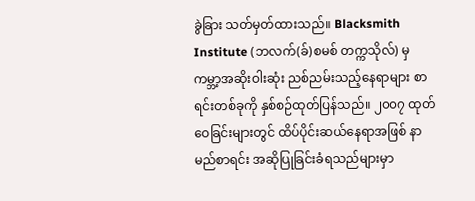ခွဲခြား သတ်မှတ်ထားသည်။ Blacksmith Institute (ဘလက်(ခ်)စမစ် တက္ကသိုလ်) မှကမ္ဘာ့အဆိုးဝါးဆုံး ညစ်ညမ်းသည့်နေရာများ စာရင်းတစ်ခုကို နှစ်စဉ်ထုတ်ပြန်သည်။ ၂၀၀၇ ထုတ်ဝေခြင်းများတွင် ထိပ်ပိုင်းဆယ်နေရာအဖြစ် နာမည်စာရင်း အဆိုပြုခြင်းခံရသည်များမှာ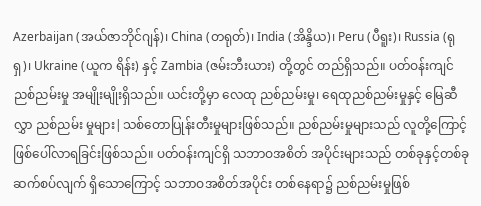Azerbaijan (အယ်ဇာဘိုင်ဂျန်)၊ China (တရုတ်)၊ India (အိန္ဒိယ)၊ Peru (ပီရူး)၊ Russia (ရုရှ)၊ Ukraine (ယူက ရိန်း) နှင့် Zambia (ဇမ်းဘီးယား) တို့တွင် တည်ရှိသည်။ ပတ်ဝန်းကျင်ညစ်ညမ်းမှု အမျိုးမျိုးရှိသည်။ ယင်းတို့မှာ လေထု ညစ်ညမ်းမှု၊ ရေထုညစ်ညမ်းမှုနှင့် မြေဆီလွှာ ညစ်ညမ်း မှုများ|သစ်တောပြုန်းတီးမှုများဖြစ်သည်။ ညစ်ညမ်းမှုများသည် လူတို့ကြောင့်ဖြစ်ပေါ်လာရခြင်းဖြစ်သည်။ ပတ်ဝန်းကျင်ရှိ သဘာဝအစိတ် အပိုင်းများသည် တစ်ခုနှင့်တစ်ခု ဆက်စပ်လျက် ရှိသောကြောင့် သဘာဝအစိတ်အပိုင်း တစ်နေရာ၌ ညစ်ညမ်းမှုဖြစ်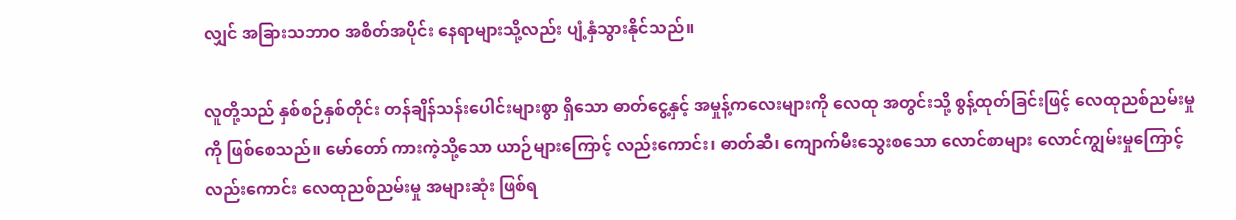လျှင် အခြားသဘာဝ အစိတ်အပိုင်း နေရာများသို့လည်း ပျံ့နှံသွားနိုင်သည်။

လူတို့သည် နှစ်စဉ်နှစ်တိုင်း တန်ချိန်သန်းပေါင်းများစွာ ရှိသော ဓာတ်ငွေ့နှင့် အမှုန့်ကလေးများကို လေထု အတွင်းသို့ စွန့်ထုတ်ခြင်းဖြင့် လေထုညစ်ညမ်းမှုကို ဖြစ်စေသည်။ မော်တော် ကားကဲ့သို့သော ယာဉ်များကြောင့် လည်းကောင်း၊ ဓာတ်ဆီ၊ ကျောက်မီးသွေးစသော လောင်စာများ လောင်ကျွမ်းမှုကြောင့် လည်းကောင်း လေထုညစ်ညမ်းမှု အများဆုံး ဖြစ်ရ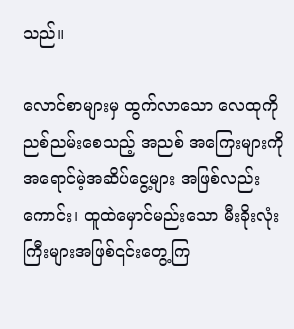သည်။

လောင်စာများမှ ထွက်လာသော လေထုကို ညစ်ညမ်းစေသည့် အညစ် အကြေးများကို အရောင်မဲ့အဆိပ်ငွေ့များ အဖြစ်လည်း ကောင်း၊ ထူထဲမှောင်မည်းသော မီးခိုးလုံးကြီးများအဖြစ်၎င်းတွေ့ကြ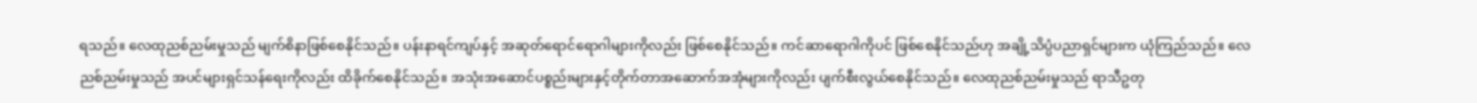ရသည်။ လေထုညစ်ညမ်းမှုသည် မျက်စိနာဖြစ်စေနိုင်သည်။ ပန်းနာရင်ကျပ်နှင့် အဆုတ်ရောင်ရောဂါများကိုလည်း ဖြစ်စေနိုင်သည်။ ကင်ဆာရောဂါကိုပင် ဖြစ်စေနိုင်သည်ဟု အချို့သိပ္ပံပညာရှင်များက ယုံကြည်သည်။ လေညစ်ညမ်းမှုသည် အပင်များရှင်သန်ရေးကိုလည်း ထိခိုက်စေနိုင်သည်။ အသုံးအဆောင်ပစ္စည်းများနှင့်တိုက်တာအဆောက်အအုံများကိုလည်း ပျက်စီးလွယ်စေနိုင်သည်။ လေထုညစ်ညမ်းမှုသည် ရာသီဥတု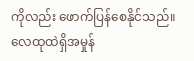ကိုလည်း ဖောက်ပြန်စေနိုင်သည်။ လေထုထဲရှိအမှုန်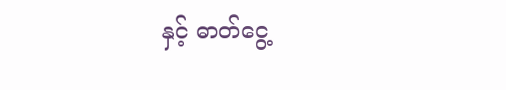နှင့် ဓာတ်ငွေ့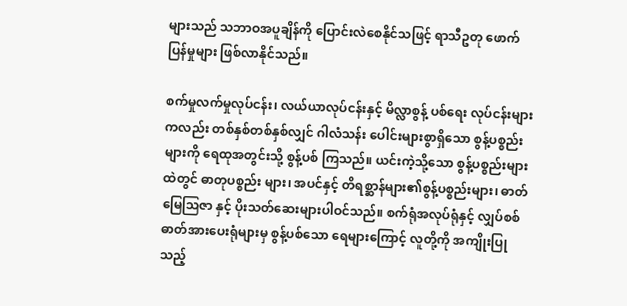များသည် သဘာဝအပူချိန်ကို ပြောင်းလဲစေနိုင်သဖြင့် ရာသီဥတု ဖောက်ပြန်မှုများ ဖြစ်လာနိုင်သည်။

စက်မှုလက်မှုလုပ်ငန်း၊ လယ်ယာလုပ်ငန်းနှင့် မိလ္လာစွန့် ပစ်ရေး လုပ်ငန်းများကလည်း တစ်နှစ်တစ်နှစ်လျှင် ဂါလံသန်း ပေါင်းများစွာရှိသော စွန့်ပစ္စည်းများကို ရေထုအတွင်းသို့ စွန့်ပစ် ကြသည်။ ယင်းကဲ့သို့သော စွန့်ပစ္စည်းများထဲတွင် ဓာတုပစ္စည်း များ၊ အပင်နှင့် တိရစ္ဆာန်များ၏စွန့်ပစ္စည်းများ၊ ဓာတ်မြေဩဇာ နှင့် ပိုးသတ်ဆေးများပါဝင်သည်။ စက်ရုံအလုပ်ရုံနှင့် လျှပ်စစ် ဓာတ်အားပေးရုံများမှ စွန့်ပစ်သော ရေများကြောင့် လူတို့ကို အကျိုးပြုသည့်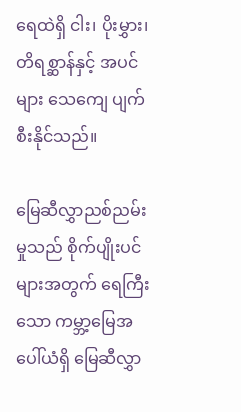ရေထဲရှိ ငါး၊ ပိုးမွှား၊ တိရစ္ဆာန်နှင့် အပင်များ သေကျေ ပျက်စီးနိုင်သည်။

မြေဆီလွှာညစ်ညမ်းမှုသည် စိုက်ပျိုးပင်များအတွက် ရေကြီးသော ကမ္ဘာ့မြေအပေါ်ယံရှိ မြေဆီလွှာ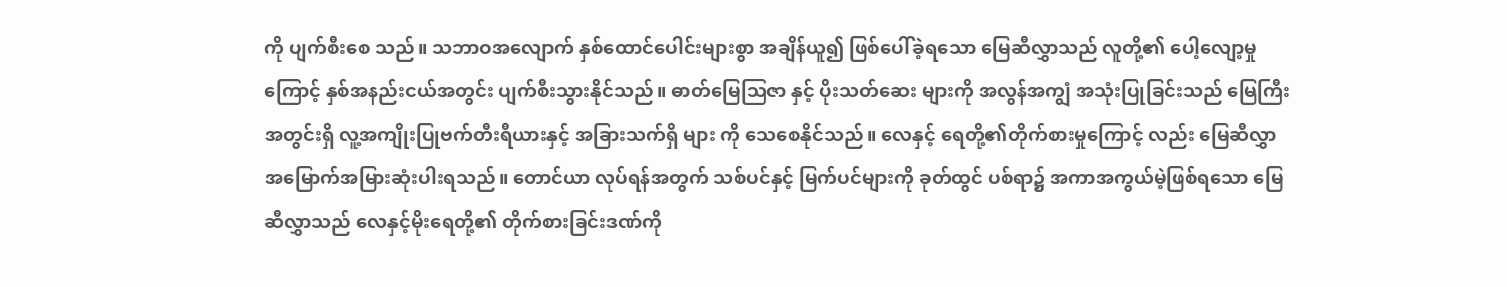ကို ပျက်စီးစေ သည်။ သဘာဝအလျောက် နှစ်ထောင်ပေါင်းများစွာ အချိန်ယူ၍ ဖြစ်ပေါ်ခဲ့ရသော မြေဆီလွှာသည် လူတို့၏ ပေါ့လျော့မှုကြောင့် နှစ်အနည်းငယ်အတွင်း ပျက်စီးသွားနိုင်သည်။ ဓာတ်မြေဩဇာ နှင့် ပိုးသတ်ဆေး များကို အလွန်အကျွံ အသုံးပြုခြင်းသည် မြေကြီးအတွင်းရှိ လူ့အကျိုးပြုဗက်တီးရီယားနှင့် အခြားသက်ရှိ များ ကို သေစေနိုင်သည်။ လေနှင့် ရေတို့၏တိုက်စားမှုကြောင့် လည်း မြေဆီလွှာ အမြောက်အမြားဆုံးပါးရသည်။ တောင်ယာ လုပ်ရန်အတွက် သစ်ပင်နှင့် မြက်ပင်များကို ခုတ်ထွင် ပစ်ရာ၌ အကာအကွယ်မဲ့ဖြစ်ရသော မြေဆီလွှာသည် လေနှင့်မိုးရေတို့၏ တိုက်စားခြင်းဒဏ်ကို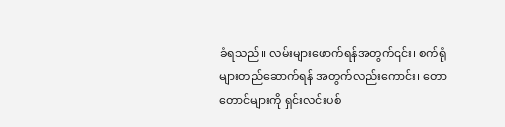ခံရသည်။ လမ်းများဖောက်ရန်အတွက်၎င်း၊ စက်ရုံများတည်ဆောက်ရန် အတွက်လည်းကောင်း၊ တောတောင်များကို ရှင်းလင်းပစ်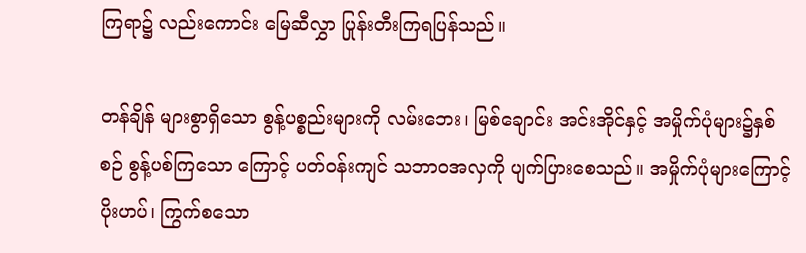ကြရာ၌ လည်းကောင်း မြေဆီလွှာ ပြုန်းတီးကြရပြန်သည်။

တန်ချိန် များစွာရှိသော စွန့်ပစ္စည်းများကို လမ်းဘေး၊ မြစ်ချောင်း အင်းအိုင်နှင့် အမှိုက်ပုံများ၌နှစ်စဉ် စွန့်ပစ်ကြသော ကြောင့် ပတ်ဝန်းကျင် သဘာဝအလှကို ပျက်ပြားစေသည်။ အမှိုက်ပုံများကြောင့် ပိုးဟပ်၊ ကြွက်စသော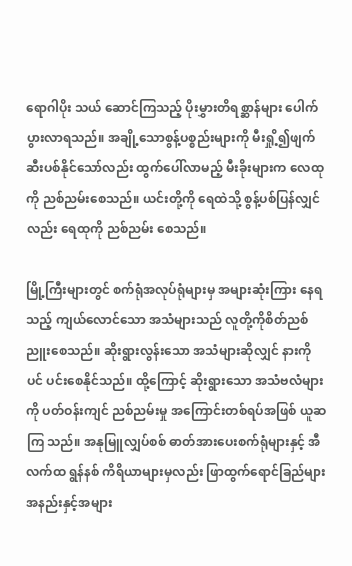ရောဂါပိုး သယ် ဆောင်ကြသည့် ပိုးမွှားတိရစ္ဆာန်များ ပေါက်ပွားလာရသည်။ အချို့သောစွန့်ပစ္စည်းများကို မီးရှို့၍ဖျက်ဆီးပစ်နိုင်သော်လည်း ထွက်ပေါ်လာမည့် မီးခိုးများက လေထုကို ညစ်ညမ်းစေသည်။ ယင်းတို့ကို ရေထဲသို့ စွန့်ပစ်ပြန်လျှင်လည်း ရေထုကို ညစ်ညမ်း စေသည်။

မြို့ကြီးများတွင် စက်ရုံအလုပ်ရုံများမှ အများဆုံးကြား နေရသည့် ကျယ်လောင်သော အသံများသည် လူတို့ကိုစိတ်ညစ် ညူးစေသည်။ ဆိုးရွားလွန်းသော အသံများဆိုလျှင် နားကိုပင် ပင်းစေနိုင်သည်။ ထို့ကြောင့် ဆိုးရွားသော အသံဗလံများကို ပတ်ဝန်းကျင် ညစ်ညမ်းမှု အကြောင်းတစ်ရပ်အဖြစ် ယူဆကြ သည်။ အနုမြူလျှပ်စစ် ဓာတ်အားပေးစက်ရုံများနှင့် အီလက်ထ ရွန်နစ် ကိရိယာများမှလည်း ဖြာထွက်ရောင်ခြည်များအနည်းနှင့်အများ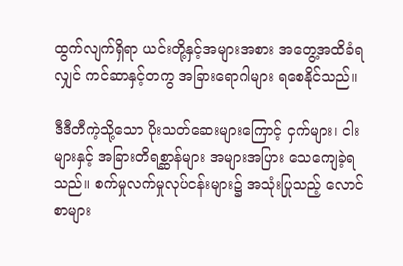ထွက်လျက်ရှိရာ ယင်းတို့နှင့်အများအစား အတွေ့အထိခံရလျှင် ကင်ဆာနှင့်တကွ အခြားရောဂါများ ရစေနိုင်သည်။

ဒီဒီတီကဲ့သို့သော ပိုးသတ်ဆေးများကြောင့် ငှက်များ၊ ငါးများနှင့် အခြားတိရစ္ဆာန်များ အများအပြား သေကျေခဲ့ရသည်။ စက်မှုလက်မှုလုပ်ငန်းများ၌ အသုံးပြုသည့် လောင်စာများ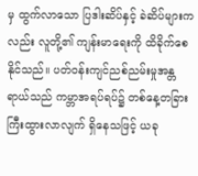မှ ထွက်လာသော ပြဒါးဆိပ်နှင့် ခဲဆိပ်များကလည်း လူတို့၏ ကျန်းမာရေးကို ထိခိုက်စေနိုင်သည်။ ပတ်ဝန်းကျင်ညစ်ညမ်းမှုအန္တရာယ်သည် ကမ္ဘာအရပ်ရပ်၌ တစ်နေ့တခြား ကြီးထွားလာလျက် ရှိနေသဖြင့် ယခု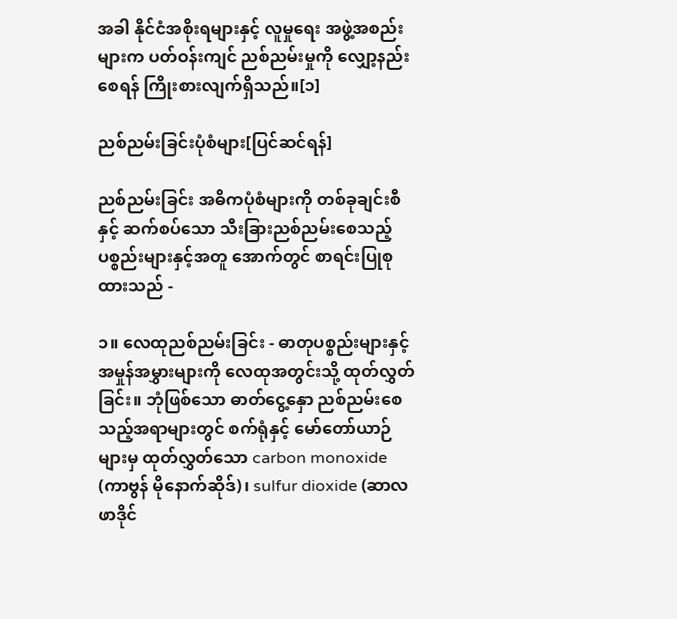အခါ နိုင်ငံအစိုးရများနှင့် လူမှုရေး အဖွဲ့အစည်းများက ပတ်ဝန်းကျင် ညစ်ညမ်းမှုကို လျှော့နည်းစေရန် ကြိုးစားလျက်ရှိသည်။[၁]

ညစ်ညမ်းခြင်းပုံစံများ[ပြင်ဆင်ရန်]

ညစ်ညမ်းခြင်း အဓိကပုံစံများကို တစ်ခုချင်းစီနှင့် ဆက်စပ်သော သီးခြားညစ်ညမ်းစေသည့်ပစ္စည်းများနှင့်အတူ အောက်တွင် စာရင်းပြုစုထားသည် -

၁။ လေထုညစ်ညမ်းခြင်း - ဓာတုပစ္စည်းများနှင့် အမှုန်အမွှားများကို လေထုအတွင်းသို့ ထုတ်လွှတ်ခြင်း။ ဘုံဖြစ်သော ဓာတ်ငွေ့နှော ညစ်ညမ်းစေသည့်အရာများတွင် စက်ရုံနှင့် မော်တော်ယာဉ်များမှ ထုတ်လွှတ်သော carbon monoxide (ကာဗွန် မိုနောက်ဆိုဒ်)၊ sulfur dioxide (ဆာလဖာဒိုင်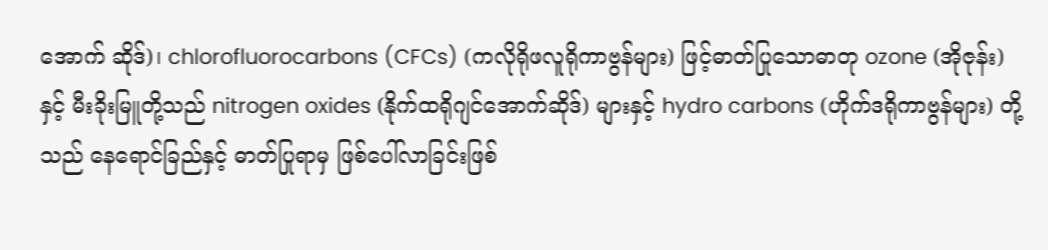အောက် ဆိုဒ်)၊ chlorofluorocarbons (CFCs) (ကလိုရိုဖလူရိုကာဗွန်များ) ဖြင့်ဓာတ်ပြုသောဓာတု ozone (အိုဇုန်း) နှင့် မီးခိုးမြူတို့သည် nitrogen oxides (နိုက်ထရိုဂျင်အောက်ဆိုဒ်) များနှင့် hydro carbons (ဟိုက်ဒရိုကာဗွန်များ) တို့သည် နေရောင်ခြည်နှင့် ဓာတ်ပြုရာမှ ဖြစ်ပေါ်လာခြင်းဖြစ်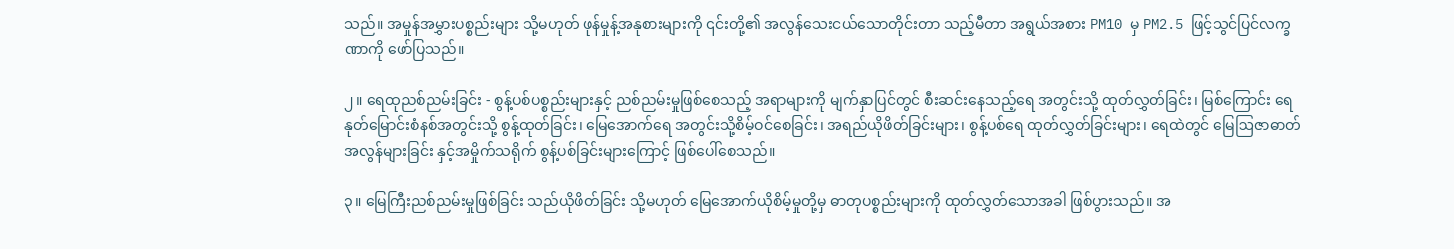သည်။ အမှုန်အမွှားပစ္စည်းများ သို့မဟုတ် ဖုန်မှုန့်အနုစားများကို ၎င်းတို့၏ အလွန်သေးငယ်သောတိုင်းတာ သည့်မီတာ အရွယ်အစား PM10 မှ PM2.5 ဖြင့်သွင်ပြင်လက္ခဏာကို ဖော်ပြသည်။

၂။ ရေထုညစ်ညမ်းခြင်း - စွန့်ပစ်ပစ္စည်းများနှင့် ညစ်ညမ်းမှုဖြစ်စေသည့် အရာများကို မျက်နှာပြင်တွင် စီးဆင်းနေသည့်ရေ အတွင်းသို့ ထုတ်လွှတ်ခြင်း၊ မြစ်ကြောင်း ရေနုတ်မြောင်းစံနစ်အတွင်းသို့ စွန့်ထုတ်ခြင်း၊ မြေအောက်ရေ အတွင်းသို့စိမ့်ဝင်စေခြင်း၊ အရည်ယိုဖိတ်ခြင်းများ၊ စွန့်ပစ်ရေ ထုတ်လွှတ်ခြင်းများ၊ ရေထဲတွင် မြေဩဇာဓာတ်အလွန်များခြင်း နှင့်အမှိုက်သရိုက် စွန့်ပစ်ခြင်းများကြောင့် ဖြစ်ပေါ်စေသည်။

၃။ မြေကြီးညစ်ညမ်းမှုဖြစ်ခြင်း သည်ယိုဖိတ်ခြင်း သို့မဟုတ် မြေအောက်ယိုစိမ့်မှုတို့မှ ဓာတုပစ္စည်းများကို ထုတ်လွှတ်သောအခါ ဖြစ်ပွားသည်။ အ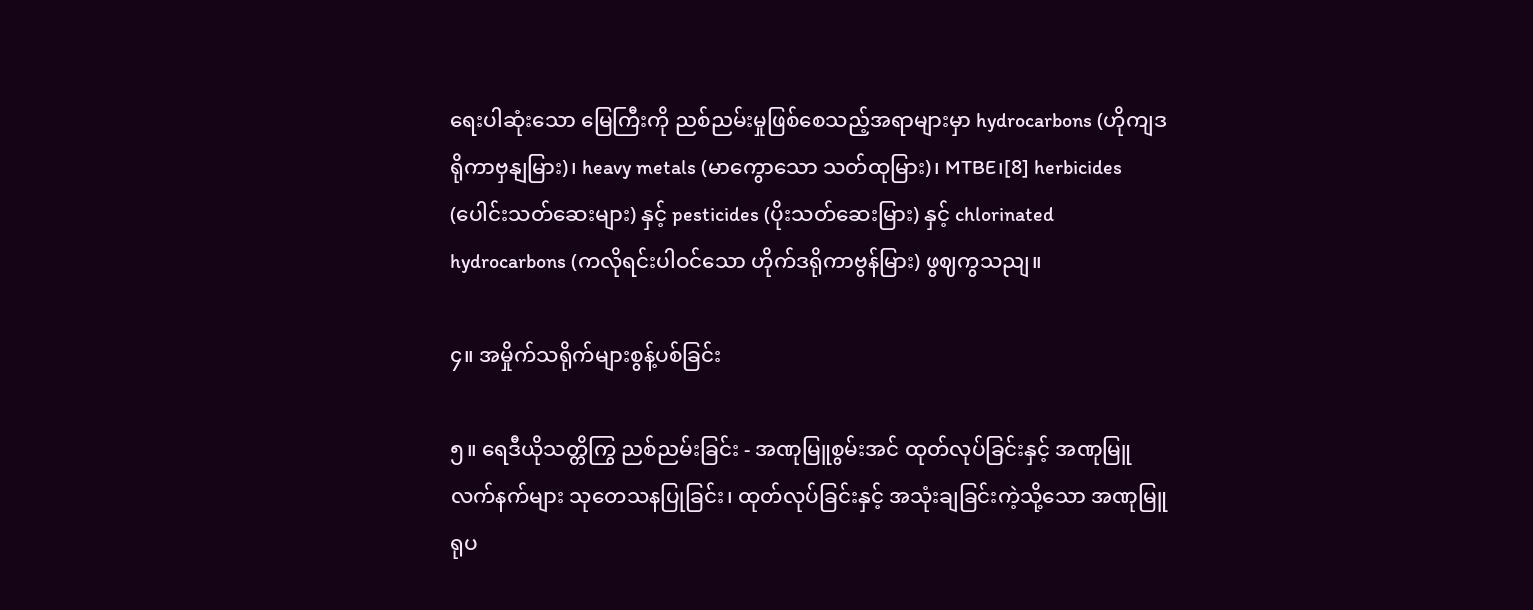ရေးပါဆုံးသော မြေကြီးကို ညစ်ညမ်းမှုဖြစ်စေသည့်အရာများမှာ hydrocarbons (ဟိုကျဒရိုကာဗှနျမြား)၊ heavy metals (မာကွောသော သတ်ထုမြား)၊ MTBE၊[8] herbicides (ပေါင်းသတ်ဆေးများ) နှင့် pesticides (ပိုးသတ်ဆေးမြား) နှင့် chlorinated hydrocarbons (ကလိုရင်းပါဝင်သော ဟိုက်ဒရိုကာဗွန်မြား) ဖွဈကွသညျ။

၄။ အမှိုက်သရိုက်များစွန့်ပစ်ခြင်း

၅။ ရေဒီယိုသတ္တိကြွ ညစ်ညမ်းခြင်း - အဏုမြူစွမ်းအင် ထုတ်လုပ်ခြင်းနှင့် အဏုမြူလက်နက်များ သုတေသနပြုခြင်း၊ ထုတ်လုပ်ခြင်းနှင့် အသုံးချခြင်းကဲ့သို့သော အဏုမြူရုပ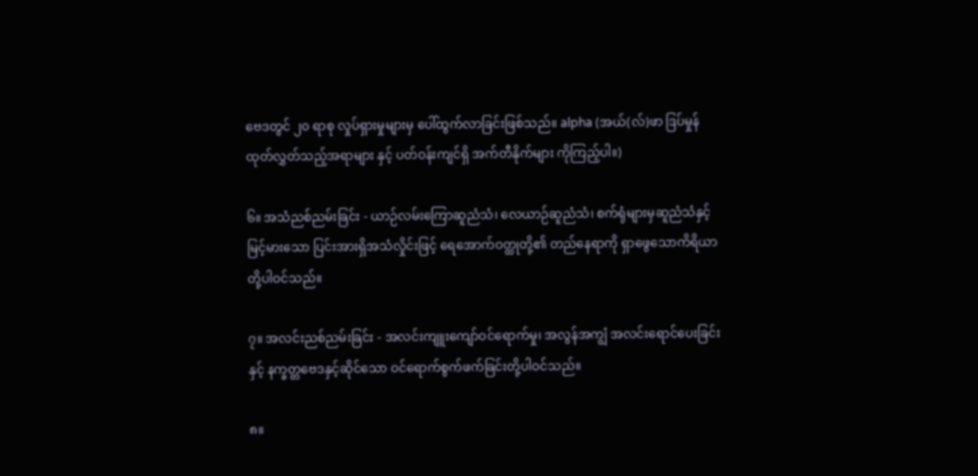ဗေဒတွင် ၂၀ ရာစု လှုပ်ရှားမှုများမှ ပေါ်ထွက်လာခြင်းဖြစ်သည်။ alpha (အယ်(လ်)ဖာ ဒြပ်မှုန် ထုတ်လွှတ်သည့်အရာများ နှင့် ပတ်ဝန်းကျင်ရှိ အက်တီနိုက်များ ကိုကြည့်ပါ။)

၆။ အသံညစ်ညမ်းခြင်း - ယာဉ်လမ်းကြောဆူညံသံ၊ လေယာဉ်ဆူညံသံ၊ စက်ရုံများမှဆူညံသံနှင့် မြင့်မားသော ပြင်းအားရှိအသံလှိုင်းဖြင့် ရေအောက်ဝတ္ထုတို့၏ တည်နေရာကို ရှာဖွေသောကိရိယာ တို့ပါဝင်သည်။

၇။ အလင်းညစ်ညမ်းခြင်း - အလင်းကျူးကျော်ဝင်ရောက်မှု၊ အလွန်အကျွံ အလင်းရောင်ပေးခြင်းနှင့် နက္ခတ္တဗေဒနှင့်ဆိုင်သော ဝင်ရောက်စွက်ဖက်ခြင်းတို့ပါဝင်သည်။

၈။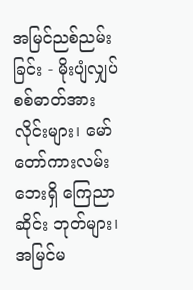အမြင်ညစ်ညမ်းခြင်း - မိုးပျံလျှပ်စစ်ဓာတ်အားလိုင်းများ၊ မော်တော်ကားလမ်းဘေးရှိ ကြေညာဆိုင်း ဘုတ်များ၊ အမြင်မ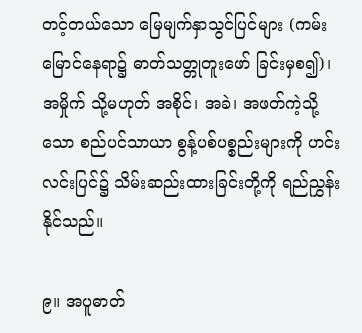တင့်တယ်သော မြေမျက်နှာသွင်ပြင်များ (ကမ်းမြောင်နေရာ၌ ဓာတ်သတ္တုတူးဖော် ခြင်းမှစ၍)၊ အမှိုက် သို့မဟုတ် အစိုင်၊ အခဲ၊ အဖတ်ကဲ့သို့သော စည်ပင်သာယာ စွန့်ပစ်ပစ္စည်းများကို ဟင်းလင်းပြင်၌ သိမ်းဆည်းထားခြင်းတို့ကို ရည်ညွှန်းနိုင်သည်။

၉။ အပူဓာတ်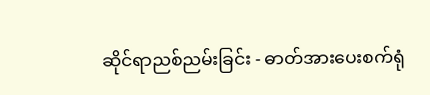ဆိုင်ရာညစ်ညမ်းခြင်း - ဓာတ်အားပေးစက်ရုံ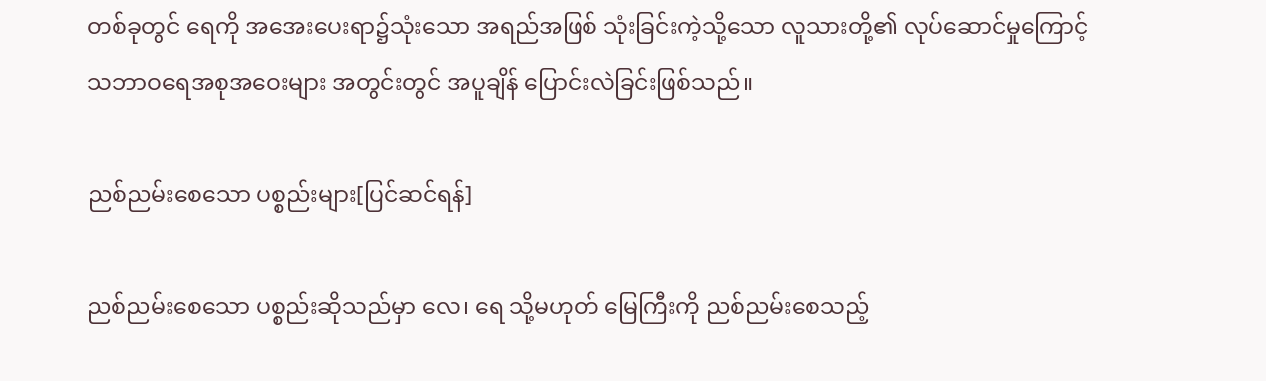တစ်ခုတွင် ရေကို အအေးပေးရာ၌သုံးသော အရည်အဖြစ် သုံးခြင်းကဲ့သို့သော လူသားတို့၏ လုပ်ဆောင်မှုကြောင့် သဘာဝရေအစုအဝေးများ အတွင်းတွင် အပူချိန် ပြောင်းလဲခြင်းဖြစ်သည်။

ညစ်ညမ်းစေသော ပစ္စည်းများ[ပြင်ဆင်ရန်]

ညစ်ညမ်းစေသော ပစ္စည်းဆိုသည်မှာ လေ၊ ရေ သို့မဟုတ် မြေကြီးကို ညစ်ညမ်းစေသည့်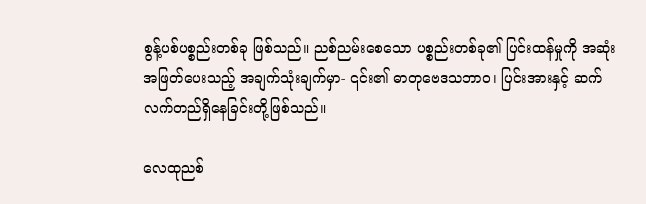စွန့်ပစ်ပစ္စည်းတစ်ခု ဖြစ်သည်။ ညစ်ညမ်းစေသော ပစ္စည်းတစ်ခု၏ ပြင်းထန်မှုကို အဆုံးအဖြတ်ပေးသည့် အချက်သုံးချက်မှာ- ၎င်း၏ ဓာတုဗေဒသဘာဝ၊ ပြင်းအားနှင့် ဆက်လက်တည်ရှိနေခြင်းတို့ဖြစ်သည်။

လေထုညစ်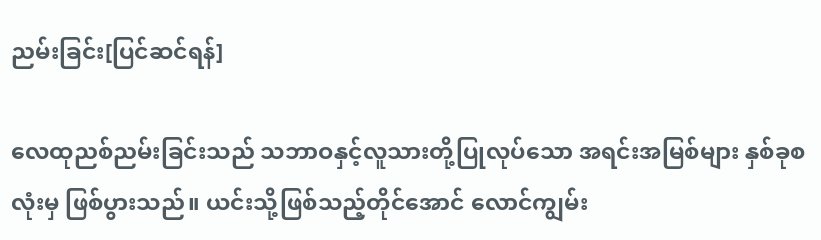ညမ်းခြင်း[ပြင်ဆင်ရန်]

လေထုညစ်ညမ်းခြင်းသည် သဘာဝနှင့်လူသားတို့ပြုလုပ်သော အရင်းအမြစ်များ နှစ်ခုစလုံးမှ ဖြစ်ပွားသည်။ ယင်းသို့ဖြစ်သည့်တိုင်အောင် လောင်ကျွမ်း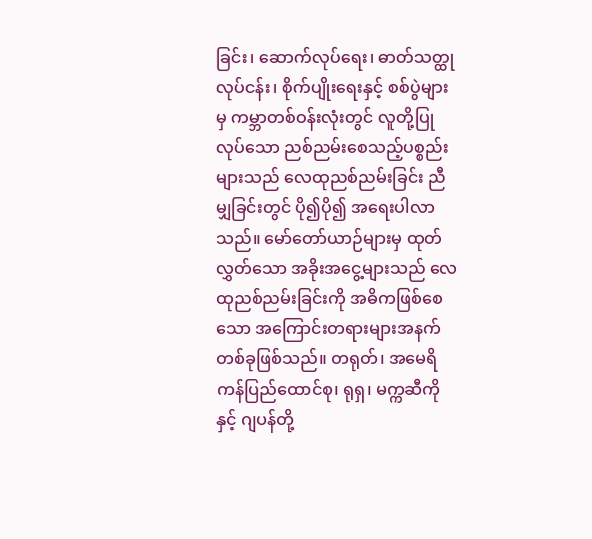ခြင်း၊ ဆောက်လုပ်ရေး၊ ဓာတ်သတ္ထုလုပ်ငန်း၊ စိုက်ပျိုးရေးနှင့် စစ်ပွဲများမှ ကမ္ဘာတစ်ဝန်းလုံးတွင် လူတို့ပြုလုပ်သော ညစ်ညမ်းစေသည့်ပစ္စည်းများသည် လေထုညစ်ညမ်းခြင်း ညီမျှခြင်းတွင် ပို၍ပို၍ အရေးပါလာသည်။ မော်တော်ယာဉ်များမှ ထုတ်လွှတ်သော အခိုးအငွေ့များသည် လေထုညစ်ညမ်းခြင်းကို အဓိကဖြစ်စေသော အကြောင်းတရားများအနက် တစ်ခုဖြစ်သည်။ တရုတ်၊ အမေရိကန်ပြည်ထောင်စု၊ ရုရှ၊ မက္ကဆီကိုနှင့် ဂျပန်တို့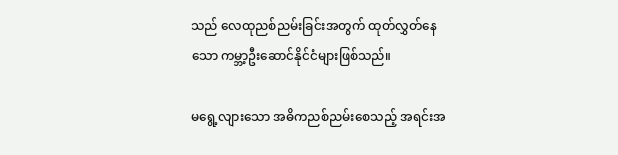သည် လေထုညစ်ညမ်းခြင်းအတွက် ထုတ်လွှတ်နေသော ကမ္ဘာ့ဦးဆောင်နိုင်ငံများဖြစ်သည်။

မရွေ့လျားသော အဓိကညစ်ညမ်းစေသည့် အရင်းအ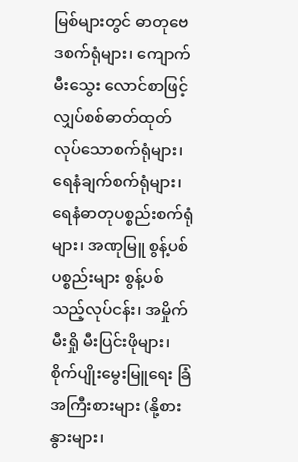မြစ်များတွင် ဓာတုဗေဒစက်ရုံများ၊ ကျောက်မီးသွေး လောင်စာဖြင့် လျှပ်စစ်ဓာတ်ထုတ်လုပ်သောစက်ရုံများ၊ ရေနံချက်စက်ရုံများ၊ရေနံဓာတုပစ္စည်းစက်ရုံများ၊ အဏုမြူ စွန့်ပစ်ပစ္စည်းများ စွန့်ပစ်သည့်လုပ်ငန်း၊ အမှိုက်မီးရှို မီးပြင်းဖိုများ၊ စိုက်ပျိုးမွေးမြူရေး ခြံအကြီးစားများ (နို့စားနွားများ၊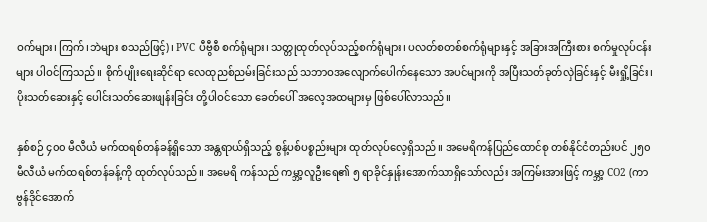ဝက်များ၊ ကြက်၊ဘဲများ စသည်ဖြင့်)၊ PVC ပီဗွီစီ စက်ရုံများ၊ သတ္တုထုတ်လုပ်သည့်စက်ရုံများ၊ ပလတ်စတစ်စက်ရုံများနှင့် အခြားအကြီးစား စက်မှုလုပ်ငန်းများ ပါဝင်ကြသည်။ စိုက်ပျိုးရေးဆိုင်ရာ လေထုညစ်ညမ်းခြင်းသည် သဘာဝအလျောက်ပေါက်နေသော အပင်များကို အပြီးသတ်ခုတ်လှဲခြင်းနှင့် မီးရှို့ခြင်း၊ ပိုးသတ်ဆေးနှင့် ပေါင်းသတ်ဆေးဖျန်းခြင်း တို့ပါဝင်သော ခေတ်ပေါ် အလေ့အထများမှ ဖြစ်ပေါ်လာသည်။

နှစ်စဉ် ၄၀၀ မီလီယံ မက်ထရစ်တန်ခန့်ရှိသော အန္တရာယ်ရှိသည့် စွန့်ပစ်ပစ္စည်းများ ထုတ်လုပ်လေ့ရှိသည်။ အမေရိကန်ပြည်ထောင်စု တစ်နိုင်ငံတည်းပင် ၂၅၀ မီလီယံ မက်ထရစ်တန်ခန့်ကို ထုတ်လုပ်သည်။ အမေရိ ကန်သည် ကမ္ဘာ့လူဦးရေ၏ ၅ ရာခိုင်နှုန်းအောက်သာရှိသော်လည်း အကြမ်းအားဖြင့် ကမ္ဘာ့ CO2 (ကာဗွန်ဒိုင်အောက်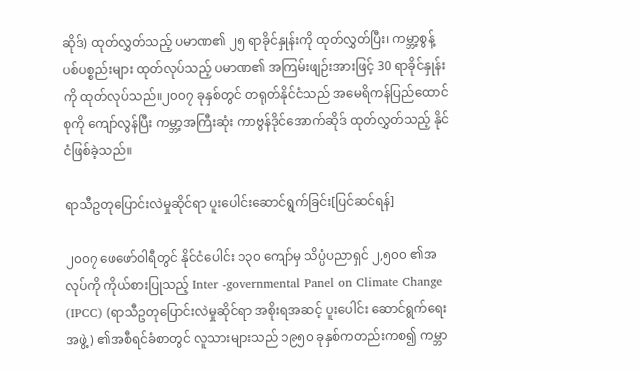ဆိုဒ်) ထုတ်လွှတ်သည့် ပမာဏ၏ ၂၅ ရာခိုင်နှုန်းကို ထုတ်လွှတ်ပြီး၊ ကမ္ဘာ့စွန့်ပစ်ပစ္စည်းများ ထုတ်လုပ်သည့် ပမာဏ၏ အကြမ်းဖျဉ်းအားဖြင့် 30 ရာခိုင်နှုန်းကို ထုတ်လုပ်သည်။၂၀၀၇ ခုနှစ်တွင် တရုတ်နိုင်ငံသည် အမေရိကန်ပြည်ထောင်စုကို ကျော်လွန်ပြီး ကမ္ဘာ့အကြီးဆုံး ကာဗွန်ဒိုင်အောက်ဆိုဒ် ထုတ်လွှတ်သည့် နိုင်ငံဖြစ်ခဲ့သည်။

ရာသီဥတုပြောင်းလဲမှုဆိုင်ရာ ပူးပေါင်းဆောင်ရွက်ခြင်း[ပြင်ဆင်ရန်]

၂၀၀၇ ဖေဖော်ဝါရီတွင် နိုင်ငံပေါင်း ၁၃၀ ကျော်မှ သိပ္ပံပညာရှင် ၂,၅၀၀ ၏အလုပ်ကို ကိုယ်စားပြုသည့် Inter -governmental Panel on Climate Change (IPCC) (ရာသီဥတုပြောင်းလဲမှုဆိုင်ရာ အစိုးရအဆင့် ပူးပေါင်း ဆောင်ရွက်ရေးအဖွဲ့) ၏အစီရင်ခံစာတွင် လူသားများသည် ၁၉၅၀ ခုနှစ်ကတည်းကစ၍ ကမ္ဘာ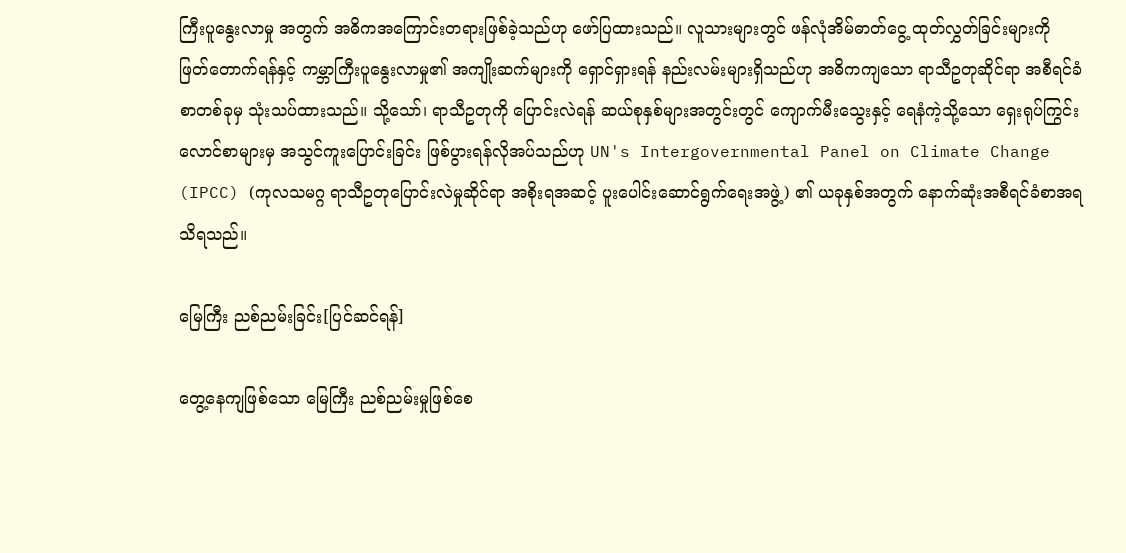ကြီးပူနွေးလာမှု အတွက် အဓိကအကြောင်းတရားဖြစ်ခဲ့သည်ဟု ဖော်ပြထားသည်။ လူသားများတွင် ဖန်လုံအိမ်ဓာတ်ငွေ့ ထုတ်လွှတ်ခြင်းများကို ဖြတ်တောက်ရန်နှင့် ကမ္ဘာကြီးပူနွေးလာမှု၏ အကျိုးဆက်များကို ရှောင်ရှားရန် နည်းလမ်းများရှိသည်ဟု အဓိကကျသော ရာသီဥတုဆိုင်ရာ အစီရင်ခံစာတစ်ခုမှ သုံးသပ်ထားသည်။ သို့သော်၊ ရာသီဥတုကို ပြောင်းလဲရန် ဆယ်စုနှစ်များအတွင်းတွင် ကျောက်မီးသွေးနှင့် ရေနံကဲ့သို့သော ရှေးရုပ်ကြွင်းလောင်စာများမှ အသွင်ကူးပြောင်းခြင်း ဖြစ်ပွားရန်လိုအပ်သည်ဟု UN's Intergovernmental Panel on Climate Change (IPCC) (ကုလသမဂ္ဂ ရာသီဥတုပြောင်းလဲမှုဆိုင်ရာ အစိုးရအဆင့် ပူးပေါင်းဆောင်ရွက်ရေးအဖွဲ့) ၏ ယခုနှစ်အတွက် နောက်ဆုံးအစီရင်ခံစာအရ သိရသည်။

မြေကြီး ညစ်ညမ်းခြင်း[ပြင်ဆင်ရန်]

တွေ့နေကျဖြစ်သော မြေကြီး ညစ်ညမ်းမှုဖြစ်စေ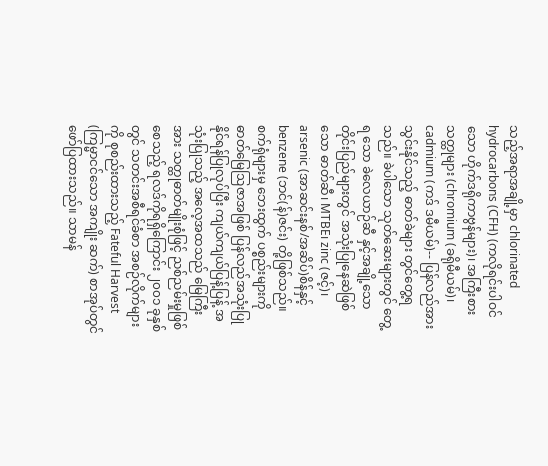သည့်အရာအချို့မှာ chlorinated hydrocarbons (CFH) (ကလိုရင်းပါဝင်သော ဟိုက်ဒရိုကာဗွန်များ)၊ အကြီးစားသတ္ထုများ (chromium (ခရိုမီယမ်)၊ cadmium (ကဒ် ဒမီယမ်)-- ပြန်လည်အားသွင်းနိုင်သည့် ဓာတ်ခဲများ တွင်တွေ့ရသည်။ ခဲပါသော သုတ်ဆေးများတွင် တွေ့ရ သော ခဲလေယာဉ်ဆီ နှင့်အချို့သော တိုင်းပြည်များတွင် အသုံးပြုနေဆဲဖြစ်သော ဓာတ်ဆီ၊ MTBE၊ zinc (ဇင့်)၊ arsenic (အာဆင်းနစ်/အဆိပ်)စိန်နှင့် benzene (ဘင်(န်)ဇင်း) တို့ဖြစ်သည်။ စက်ရုံများမှ ဘေးထွက် ပစ္စည်းများကို ဓာတ်မြေဩဇာအဖြစ် ပြန်လည်အသုံးပြုနိုင်ရန်ပြုလုပ်ပြီး ကျယ်ကျယ်ပြန့်ပြန့် အသုံးပြုသည့် အလေ့အထသည် မြေကြီးအား သတ္ထုဓာတ်မျိုးစုံဖြင့် ညစ်ညမ်းမှုဖြစ်စေသည့် ရလဒ်ကိုရရှိကြောင်း ၂၀၀၁ ခုနှစ်တွင် သတင်းအစီရင်ခံစာ အစဉ်လိုက်များကို စုစည်းထားသည့် Fateful Harvest (ကြမ္မာငင်သော အကျိုး ဆက်) စာအုပ်တွင် ဖော်ပြထားသည်။ သာမန်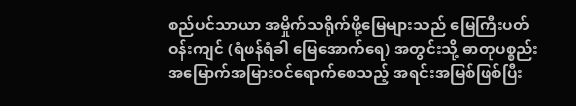စည်ပင်သာယာ အမှိုက်သရိုက်ဖို့မြေများသည် မြေကြီးပတ်ဝန်းကျင် (ရံဖန်ရံခါ မြေအောက်ရေ) အတွင်းသို့ ဓာတုပစ္စည်း အမြောက်အမြားဝင်ရောက်စေသည့် အရင်းအမြစ်ဖြစ်ပြီး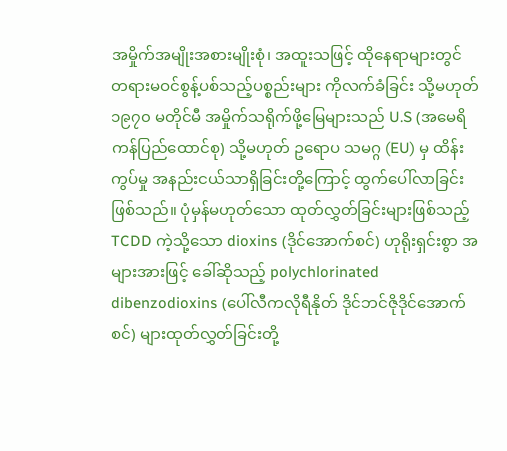အမှိုက်အမျိုးအစားမျိုးစုံ၊ အထူးသဖြင့် ထိုနေရာများတွင် တရားမဝင်စွန့်ပစ်သည့်ပစ္စည်းများ ကိုလက်ခံခြင်း သို့မဟုတ် ၁၉၇၀ မတိုင်မီ အမှိုက်သရိုက်ဖို့မြေများသည် U.S (အမေရိကန်ပြည်ထောင်စု) သို့မဟုတ် ဥရောပ သမဂ္ဂ (EU) မှ ထိန်းကွပ်မှု အနည်းငယ်သာရှိခြင်းတို့ကြောင့် ထွက်ပေါ်လာခြင်းဖြစ်သည်။ ပုံမှန်မဟုတ်သော ထုတ်လွှတ်ခြင်းများဖြစ်သည့် TCDD ကဲ့သို့သော dioxins (ဒိုင်အောက်စင်) ဟုရိုးရှင်းစွာ အများအားဖြင့် ခေါ်ဆိုသည့် polychlorinated dibenzodioxins (ပေါ်လီကလိုရီနိုတ် ဒိုင်ဘင်ဇိုဒိုင်အောက်စင်) များထုတ်လွှတ်ခြင်းတို့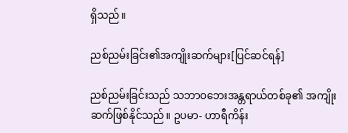ရှိသည်။

ညစ်ညမ်းခြင်း၏အကျိုးဆက်များ[ပြင်ဆင်ရန်]

ညစ်ညမ်းခြင်းသည် သဘာဝဘေးအန္တရာယ်တစ်ခု၏ အကျိုးဆက်ဖြစ်နိုင်သည်။ ဥပမာ- ဟာရီကိန်း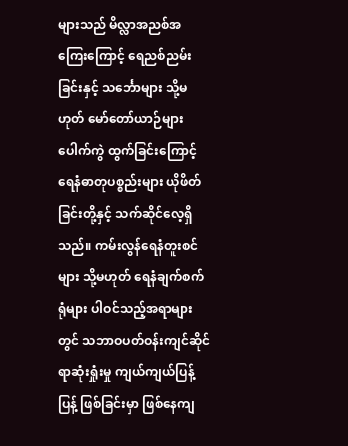များသည် မိလ္လာအညစ်အကြေးကြောင့် ရေညစ်ညမ်းခြင်းနှင့် သင်္ဘောများ သို့မဟုတ် မော်တော်ယာဉ်များ ပေါက်ကွဲ ထွက်ခြင်းကြောင့် ရေနံဓာတုပစ္စည်းများ ယိုဖိတ်ခြင်းတို့နှင့် သက်ဆိုင်လေ့ရှိသည်။ ကမ်းလွန်ရေနံတူးစင်များ သို့မဟုတ် ရေနံချက်စက်ရုံများ ပါဝင်သည့်အရာများတွင် သဘာဝပတ်ဝန်းကျင်ဆိုင်ရာဆုံးရှုံးမှု ကျယ်ကျယ်ပြန့်ပြန့် ဖြစ်ခြင်းမှာ ဖြစ်နေကျ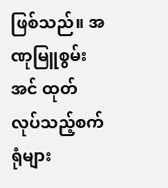ဖြစ်သည်။ အဏုမြူစွမ်းအင် ထုတ်လုပ်သည့်စက်ရုံများ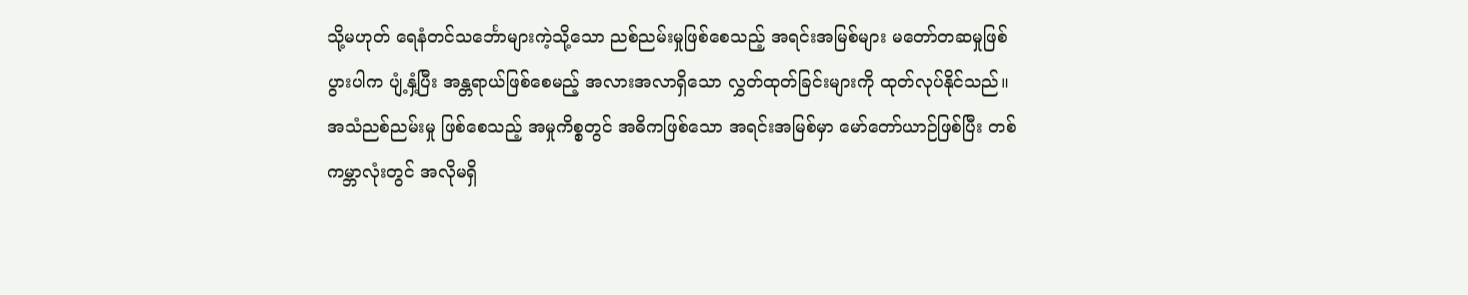သို့မဟုတ် ရေနံတင်သင်္ဘောများကဲ့သို့သော ညစ်ညမ်းမှုဖြစ်စေသည့် အရင်းအမြစ်များ မတော်တဆမှုဖြစ်ပွားပါက ပျံ့နှံ့ပြီး အန္တရာယ်ဖြစ်စေမည့် အလားအလာရှိသော လွှတ်ထုတ်ခြင်းများကို ထုတ်လုပ်နိုင်သည်။ အသံညစ်ညမ်းမှု ဖြစ်စေသည့် အမှုကိစ္စတွင် အဓိကဖြစ်သော အရင်းအမြစ်မှာ မော်တော်ယာဉ်ဖြစ်ပြီး တစ်ကမ္ဘာလုံးတွင် အလိုမရှိ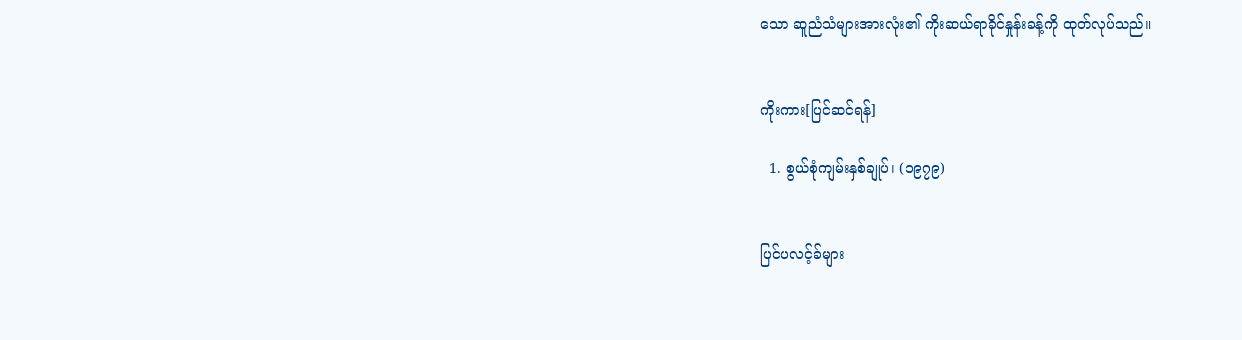သော ဆူညံသံများအားလုံး၏ ကိုးဆယ်ရာခိုင်နှုန်းခန့်ကို ထုတ်လုပ်သည်။


ကိုးကား[ပြင်ဆင်ရန်]

  1. စွယ်စုံကျမ်းနှစ်ချုပ်၊ (၁၉၇၉)


ပြင်ပလင့်ခ်များ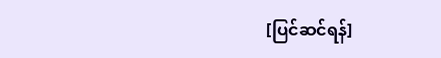[ပြင်ဆင်ရန်]